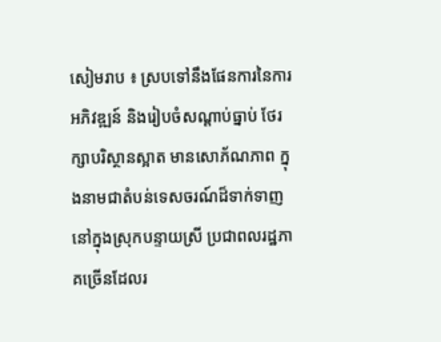សៀមរាប ៖ ស្របទៅនឹងផែនការនៃការអភិវឌ្ឍន៍ និងរៀបចំសណ្ដាប់ធ្នាប់ ថែរក្សាបរិស្ថានស្អាត មានសោភ័ណភាព ក្នុងនាមជាតំបន់ទេសចរណ៍ដ៏ទាក់ទាញនៅក្នុងស្រុកបន្ទាយស្រី ប្រជាពលរដ្ឋភាគច្រើនដែលរ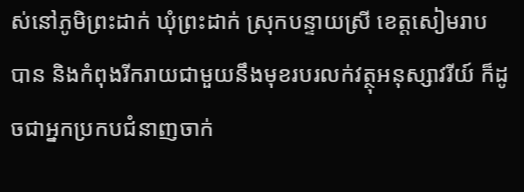ស់នៅភូមិព្រះដាក់ ឃុំព្រះដាក់ ស្រុកបន្ទាយស្រី ខេត្តសៀមរាប បាន និងកំពុងរីករាយជាមួយនឹងមុខរបរលក់វត្ថុអនុស្សាវរីយ៍ ក៏ដូចជាអ្នកប្រកបជំនាញចាក់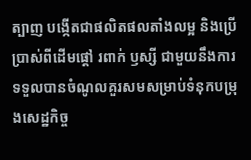ត្បាញ បង្កើតជាផលិតផលតាំងលម្អ និងប្រើប្រាស់ពីដើមផ្តៅ រពាក់ ឫស្សី ជាមួយនឹងការទទួលបានចំណូលគួរសមសម្រាប់ទំនុកបម្រុងសេដ្ឋកិច្ច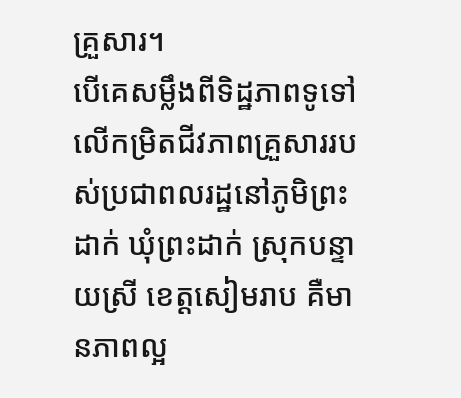គ្រួសារ។
បើគេសម្លឹងពីទិដ្ឋភាពទូទៅលើកម្រិតជីវភាពគ្រួសាររបស់ប្រជាពលរដ្ឋនៅភូមិព្រះដាក់ ឃុំព្រះដាក់ ស្រុកបន្ទាយស្រី ខេត្តសៀមរាប គឺមានភាពល្អ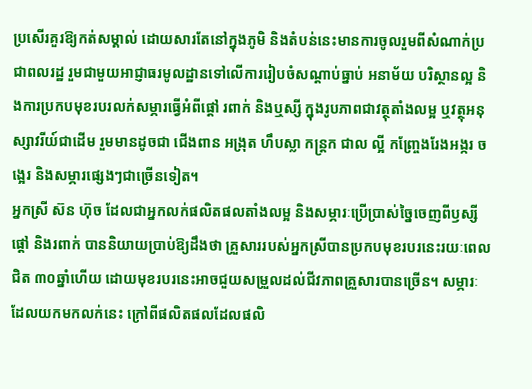ប្រសើរគួរឱ្យកត់សម្គាល់ ដោយសារតែនៅក្នុងភូមិ និងតំបន់នេះមានការចូលរួមពីសំណាក់ប្រជាពលរដ្ឋ រួមជាមួយអាជ្ញាធរមូលដ្ឋានទៅលើការរៀបចំសណ្ដាប់ធ្នាប់ អនាម័យ បរិស្ថានល្អ និងការប្រកបមុខរបរលក់សម្ភារធ្វើអំពីផ្ដៅ រពាក់ និងឬស្សី ក្នុងរូបភាពជាវត្ថុតាំងលម្អ ឬវត្ថុអនុស្សាវរីយ៍ជាដើម រួមមានដូចជា ជើងពាន អង្រុត ហឹបស្លា កន្ត្រក ជាល ល្អី កញ្ច្រែងរែងអង្ករ ចង្អេរ និងសម្ភារផ្សេងៗជាច្រើនទៀត។
អ្នកស្រី ស៊ន ហ៊ុច ដែលជាអ្នកលក់ផលិតផលតាំងលម្អ និងសម្ភារៈប្រើប្រាស់ច្នៃចេញពីឫស្សី ផ្តៅ និងរពាក់ បាននិយាយប្រាប់ឱ្យដឹងថា គ្រួសាររបស់អ្នកស្រីបានប្រកបមុខរបរនេះរយៈពេលជិត ៣០ឆ្នាំហើយ ដោយមុខរបរនេះអាចជួយសម្រួលដល់ជីវភាពគ្រួសារបានច្រើន។ សម្ភារៈដែលយកមកលក់នេះ ក្រៅពីផលិតផលដែលផលិ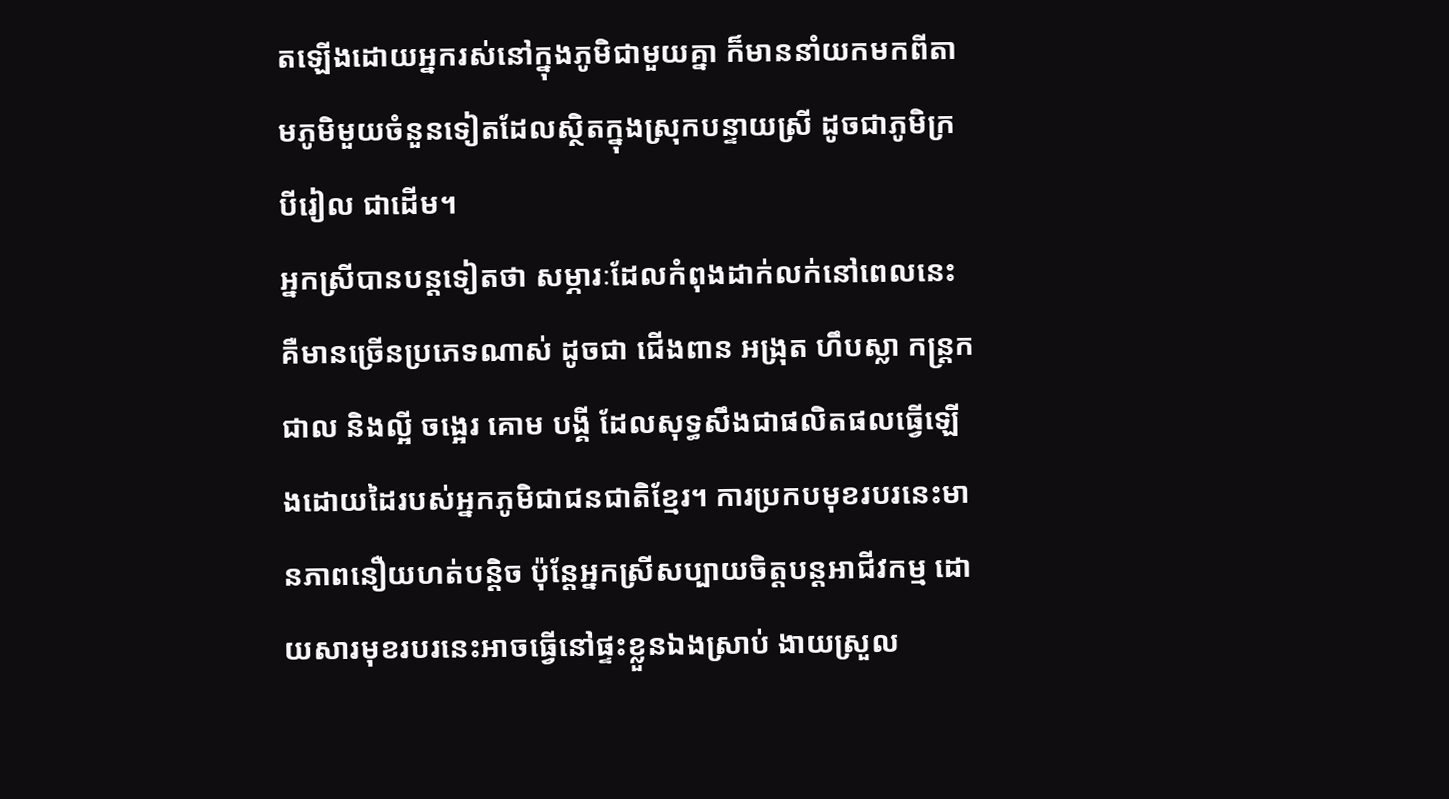តឡើងដោយអ្នករស់នៅក្នុងភូមិជាមួយគ្នា ក៏មាននាំយកមកពីតាមភូមិមួយចំនួនទៀតដែលស្ថិតក្នុងស្រុកបន្ទាយស្រី ដូចជាភូមិក្របីរៀល ជាដើម។
អ្នកស្រីបានបន្តទៀតថា សម្ភារៈដែលកំពុងដាក់លក់នៅពេលនេះគឺមានច្រើនប្រភេទណាស់ ដូចជា ជើងពាន អង្រុត ហឹបស្លា កន្ត្រក ជាល និងល្អី ចង្អេរ គោម បង្គី ដែលសុទ្ធសឹងជាផលិតផលធ្វើឡើងដោយដៃរបស់អ្នកភូមិជាជនជាតិខ្មែរ។ ការប្រកបមុខរបរនេះមានភាពនឿយហត់បន្តិច ប៉ុន្តែអ្នកស្រីសប្បាយចិត្តបន្តអាជីវកម្ម ដោយសារមុខរបរនេះអាចធ្វើនៅផ្ទះខ្លួនឯងស្រាប់ ងាយស្រួល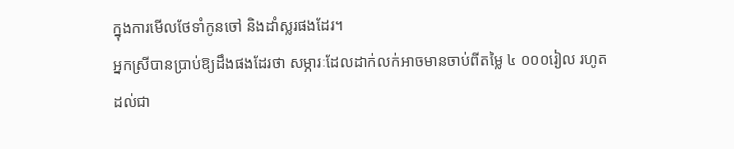ក្នុងការមើលថែទាំកូនចៅ និងដាំស្លរផងដែរ។
អ្នកស្រីបានប្រាប់ឱ្យដឹងផងដែរថា សម្ភារៈដែលដាក់លក់អាចមានចាប់ពីតម្លៃ ៤ ០០០រៀល រហូតដល់ជា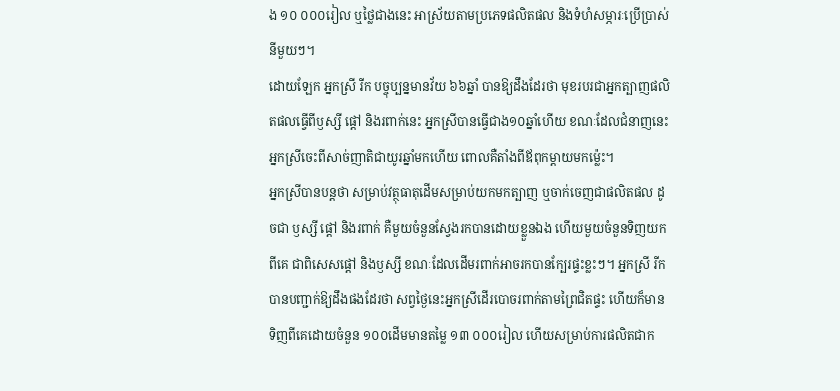ង ១០ ០០០រៀល ឬថ្លៃជាងនេះ អាស្រ័យតាមប្រភេទផលិតផល និងទំហំសម្ភារៈប្រើប្រាស់នីមួយៗ។
ដោយឡែក អ្នកស្រី រីក បច្ចុប្បន្នមានវ័យ ៦៦ឆ្នាំ បានឱ្យដឹងដែរថា មុខរបរជាអ្នកត្បាញផលិតផលធ្វើពីឫស្សី ផ្តៅ និងរពាក់នេះ អ្នកស្រីបានធ្វើជាង១០ឆ្នាំហើយ ខណៈដែលជំនាញនេះអ្នកស្រីចេះពីសាច់ញាតិជាយូរឆ្នាំមកហើយ ពោលគឺតាំងពីឪពុកម្តាយមកម្ល៉េះ។
អ្នកស្រីបានបន្តថា សម្រាប់វត្ថុធាតុដើមសម្រាប់យកមកត្បាញ ឬចាក់ចេញជាផលិតផល ដូចជា ឫស្សី ផ្តៅ និងរពាក់ គឺមួយចំនួនស្វែងរកបានដោយខ្លួនឯង ហើយមួយចំនួនទិញយកពីគេ ជាពិសេសផ្តៅ និងឫស្សី ខណៈដែលដើមរពាក់អាចរកបានក្បែរផ្ទះខ្លះៗ។ អ្នកស្រី រីក បានបញ្ជាក់ឱ្យដឹងផងដែរថា សព្វថ្ងៃនេះអ្នកស្រីដើរបោចរពាក់តាមព្រៃជិតផ្ទះ ហើយក៏មានទិញពីគេដោយចំនួន ១០០ដើមមានតម្លៃ ១៣ ០០០រៀល ហើយសម្រាប់ការផលិតជាក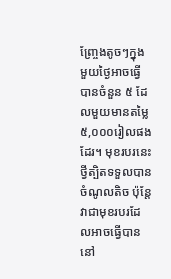ញ្ច្រែងតូចៗក្នុងមួយថ្ងៃអាចធ្វើបានចំនួន ៥ ដែលមួយមានតម្លៃ ៥,០០០រៀលផងដែរ។ មុខរបរនេះថ្វីត្បិតទទួលបានចំណូលតិច ប៉ុន្តែវាជាមុខរបរដែលអាចធ្វើបាននៅ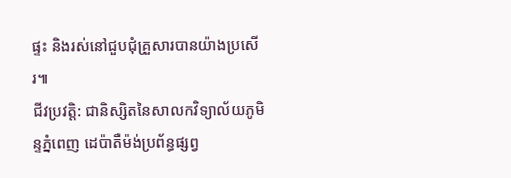ផ្ទះ និងរស់នៅជួបជុំគ្រួសារបានយ៉ាងប្រសើរ៕
ជីវប្រវត្តិ: ជានិស្សិតនៃសាលកវិទ្យាល័យភូមិន្ទភ្នំពេញ ដេប៉ាតឺម៉ង់ប្រព័ន្ធផ្សព្វ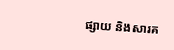ផ្សាយ និងសារគ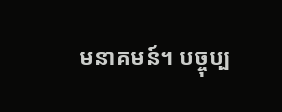មនាគមន៍។ បច្ចុប្ប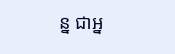ន្ន ជាអ្ន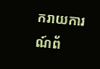ករាយការណ៍ព័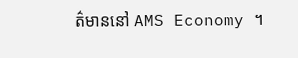ត៌មាននៅ AMS Economy ។